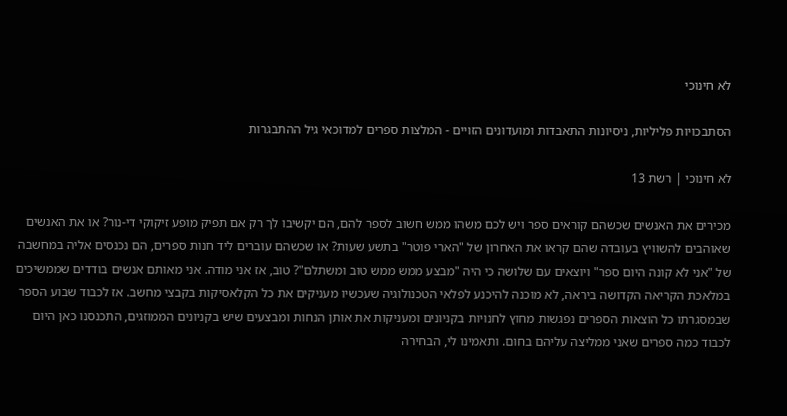לא חינוכי

הסתבכויות פליליות, ניסיונות התאבדות ומועדונים הזויים - המלצות ספרים למדוכאי גיל ההתבגרות

לא חינוכי | רשת 13

מכירים את האנשים שכשהם קוראים ספר ויש לכם משהו ממש חשוב לספר להם, הם יקשיבו לך רק אם תפיק מופע זיקוקי די-נור? או את האנשים שאוהבים להשוויץ בעובדה שהם קראו את האחרון של "הארי פוטר" בתשע שעות? או שכשהם עוברים ליד חנות ספרים, הם נכנסים אליה במחשבה של "אני לא קונה היום ספר" ויוצאים עם שלושה כי היה "מבצע ממש ממש טוב ומשתלם"? טוב, אז אני מודה. אני מאותם אנשים בודדים שממשיכים במלאכת הקריאה הקדושה ביראה, לא מוכנה להיכנע לפלאי הטכנולוגיה שעכשיו מעניקים את כל הקלאסיקות בקבצי מחשב. אז לכבוד שבוע הספר שבמסגרתו כל הוצאות הספרים נפגשות מחוץ לחנויות בקניונים ומעניקות את אותן הנחות ומבצעים שיש בקניונים הממוזגים, התכנסנו כאן היום לכבוד כמה ספרים שאני ממליצה עליהם בחום. ותאמינו לי, הבחירה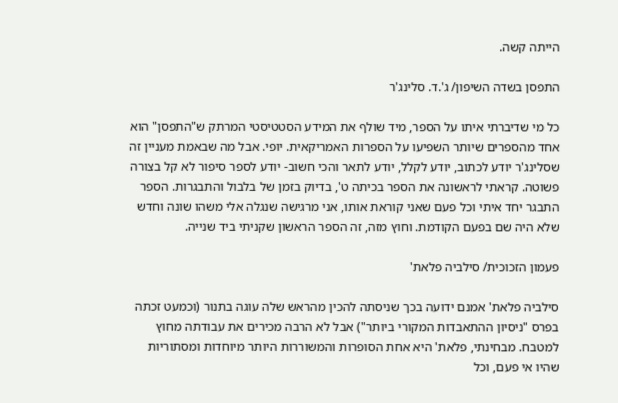הייתה קשה.

התפסן בשדה השיפון/ ג'.ד. סלינג'ר

כל מי שדיברתי איתו על הספר, מיד שולף את המידע הסטטיסטי המרתק ש"התפסן" הוא אחד מהספרים שיותר השפיעו על הספרות האמריקאית. יופי. אבל מה שבאמת מעניין זה שסלינג'ר יודע לכתוב, יודע לקלל, יודע לתאר והכי חשוב- יודע לספר סיפור לא קל בצורה פשוטה. קראתי לראשונה את הספר בכיתה ט', בדיוק בזמן של בלבול והתבגרות. הספר התבגר יחד איתי וכל פעם שאני קוראת אותו, אני מרגישה שנגלה אלי משהו שונה וחדש שלא היה שם בפעם הקודמת. וחוץ מזה, זה הספר הראשון שקניתי ביד שנייה.

פעמון הזכוכית/ סילביה פלאת'

סילביה פלאת' אמנם ידועה בכך שניסתה להכין מהראש שלה עוגה בתנור (וכמעט זכתה בפרס "ניסיון ההתאבדות המקורי ביותר") אבל לא הרבה מכירים את עבודתה מחוץ למטבח. מבחינתי, פלאת' היא אחת הסופרות והמשוררות היותר מיוחדות ומסתוריות שהיו אי פעם, וכל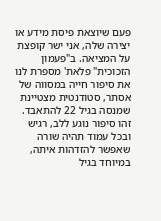פעם שיוצאת פיסת מידע או יצירה שלה, אני ישר קופצת על המציאה. ב"פעמון הזכוכית" פלאת' מספרת לנו את סיפור חייה במסווה של אסתר, סטודנטית מצטיינת שמנסה בגיל 22 להתאבד. זהו סיפור נוגע ללב, רגיש ובכל עמוד תהיה שורה שאפשר להזדהות איתה, במיוחד בגיל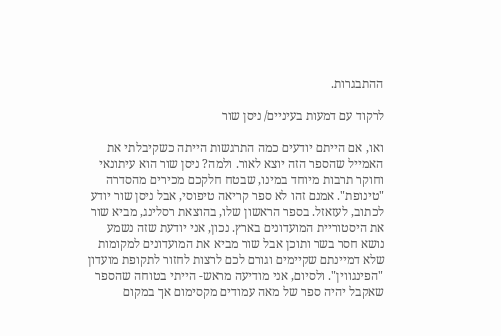ההתבגרות.

לרקוד עם דמעות בעיניים/ ניסן שור

ואו, אם הייתם יודעים כמה התרגשות הייתה כשקיבלתי את האמייל שהספר הזה יוצא לאור. ולמה? ניסן שור הוא עיתונאי וחוקר תרבות מיוחד במינו, שבטח חלקכם מכירים מהסדרה "טינופת". אמנם זהו לא ספר קריאה טיפוסי, אבל ניסן שור יודע לכתוב, לעזאזל. בספר הראשון שלו, בהוצאת רסלינג, מביא שור את היסטוריית המועדונים בארץ. נכון, אני יודעת שזה נשמע נושא חסר בשר ותוכן אבל שור מביא את המועדונים למקומות שלא דמיינתם שקיימים וגורם לכם לרצות לחזור לתקופת מועדון "הפינגווין". ולסיום, אני מודיעה מראש- הייתי בטוחה שהספר שאקבל יהיה ספר של מאה עמודים מקסימום אך במקום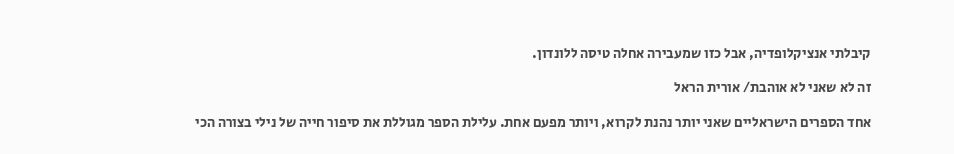קיבלתי אנציקלופדיה, אבל כזו שמעבירה אחלה טיסה ללונדון.

זה לא שאני לא אוהבת/ אורית הראל

אחד הספרים הישראליים שאני יותר נהנת לקרוא, ויותר מפעם אחת. עלילת הספר מגוללת את סיפור חייה של נילי בצורה הכי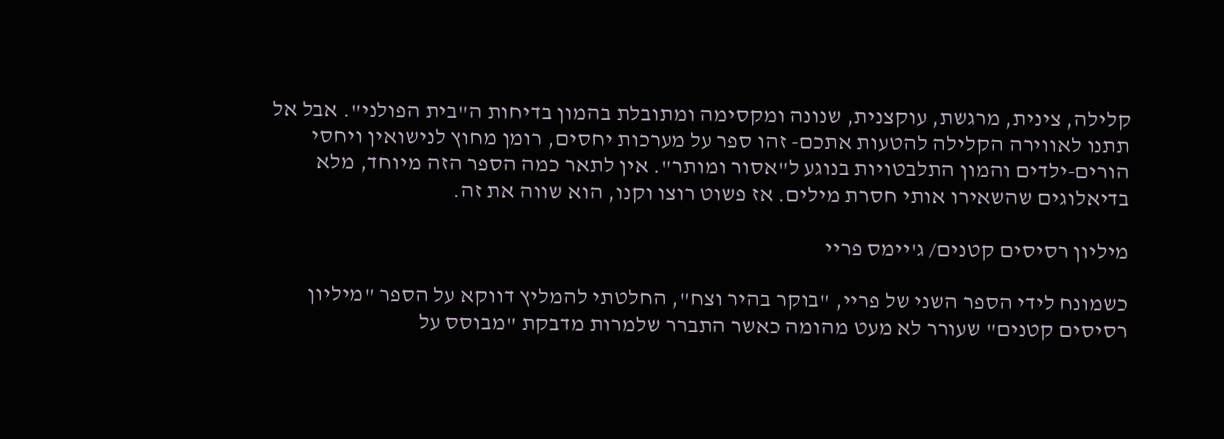קלילה, צינית, מרגשת, עוקצנית, שנונה ומקסימה ומתובלת בהמון בדיחות ה"בית הפולני". אבל אל תתנו לאווירה הקלילה להטעות אתכם- זהו ספר על מערכות יחסים, רומן מחוץ לנישואין ויחסי הורים-ילדים והמון התלבטויות בנוגע ל"אסור ומותר". אין לתאר כמה הספר הזה מיוחד, מלא בדיאלוגים שהשאירו אותי חסרת מילים. אז פשוט רוצו וקנו, הוא שווה את זה.

מיליון רסיסים קטנים/ ג'יימס פריי

כשמונח לידי הספר השני של פריי, "בוקר בהיר וצח", החלטתי להמליץ דווקא על הספר "מיליון רסיסים קטנים" שעורר לא מעט מהומה כאשר התברר שלמרות מדבקת "מבוסס על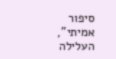סיפור אמיתי", העלילה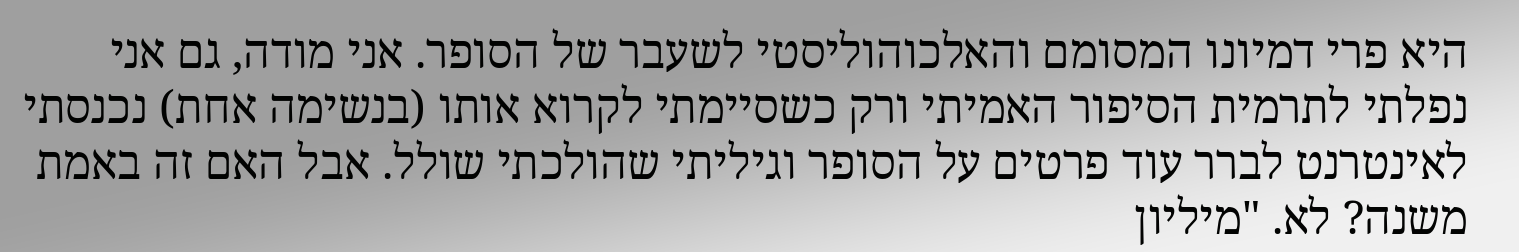היא פרי דמיונו המסומם והאלכוהוליסטי לשעבר של הסופר. אני מודה, גם אני נפלתי לתרמית הסיפור האמיתי ורק כשסיימתי לקרוא אותו (בנשימה אחת) נכנסתי לאינטרנט לברר עוד פרטים על הסופר וגיליתי שהולכתי שולל. אבל האם זה באמת משנה? לא. "מיליון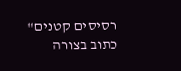רסיסים קטנים" כתוב בצורה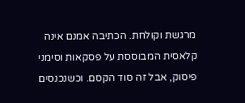מרגשת וקולחת. הכתיבה אמנם אינה קלאסית המבוססת על פסקאות וסימני פיסוק, אבל זה סוד הקסם. וכשנכנסים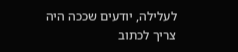לעלילה, יודעים שככה היה צריך לכתוב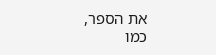את הספר, כמו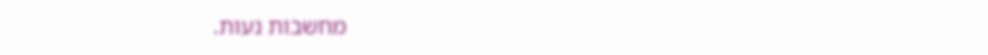מחשבות נעות.